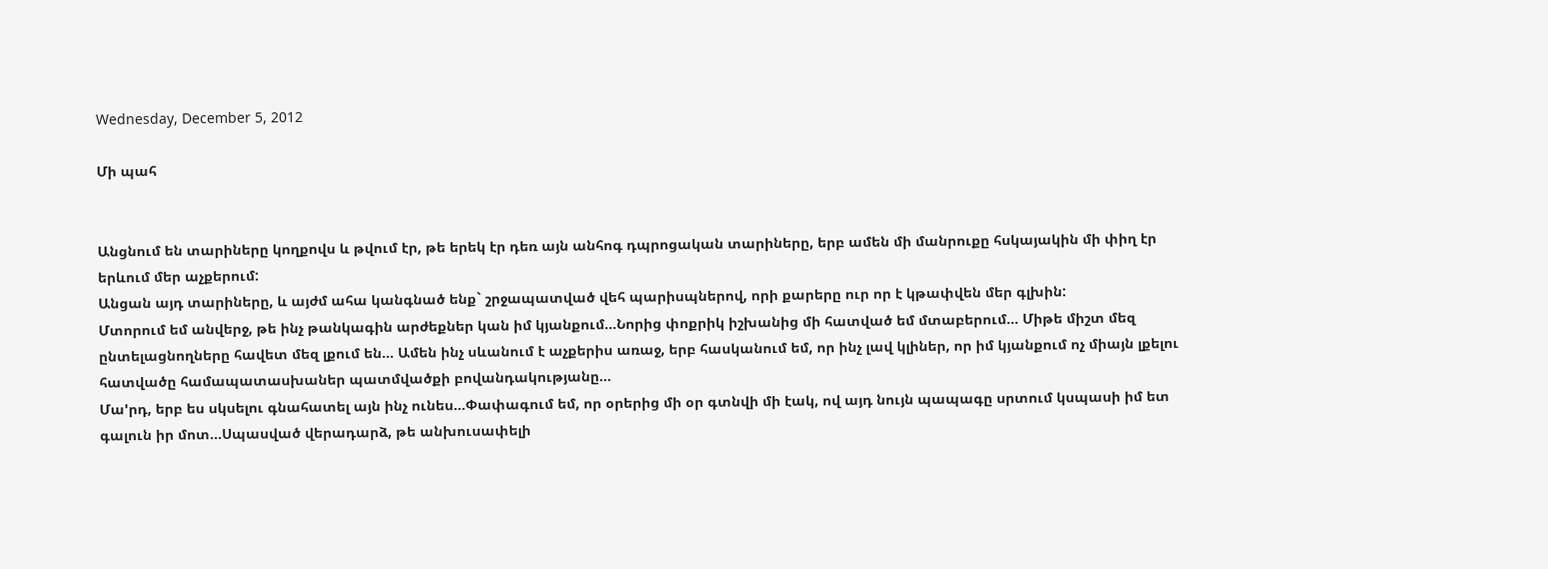Wednesday, December 5, 2012

Մի պահ


Անցնում են տարիները կողքովս և թվում էր, թե երեկ էր դեռ այն անհոգ դպրոցական տարիները, երբ ամեն մի մանրուքը հսկայակին մի փիղ էր երևում մեր աչքերում:
Անցան այդ տարիները, և այժմ ահա կանգնած ենք` շրջապատված վեհ պարիսպներով, որի քարերը ուր որ է կթափվեն մեր գլխին:
Մտորում եմ անվերջ, թե ինչ թանկագին արժեքներ կան իմ կյանքում...Նորից փոքրիկ իշխանից մի հատված եմ մտաբերում... Միթե միշտ մեզ ընտելացնողները հավետ մեզ լքում են... Ամեն ինչ սևանում է աչքերիս առաջ, երբ հասկանում եմ, որ ինչ լավ կլիներ, որ իմ կյանքում ոչ միայն լքելու հատվածը համապատասխաներ պատմվածքի բովանդակությանը...
Մա'րդ, երբ ես սկսելու գնահատել այն ինչ ունես...Փափագում եմ, որ օրերից մի օր գտնվի մի էակ, ով այդ նույն պապագը սրտում կսպասի իմ ետ գալուն իր մոտ...Սպասված վերադարձ, թե անխուսափելի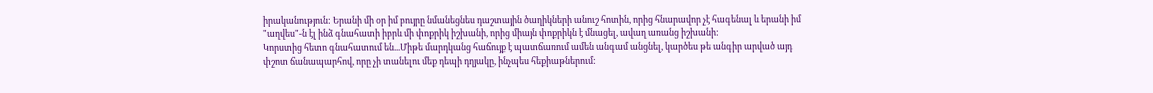իրականություն: Երանի մի օր իմ բույրը նմանեցնես դաշտային ծաղիկների անուշ հոտին, որից հնարավոր չէ հագենալ և երանի իմ "աղվես"-ն էլ ինձ գնահատի իբրև մի փոքրիկ իշխանի, որից միայն փոքրիկն է մնացել, ավաղ առանց իշխանի:
Կորստից հետո գնահատում են...Միթե մարդկանց հաճույք է պատճառում ամեն անգամ անցնել, կարծես թե անգիր արված այդ փշոտ ճանապարհով, որը չի տանելու մեք դեպի դղյակը, ինչպես հեքիաթներում: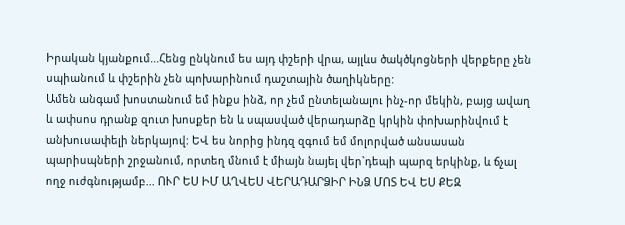Իրական կյանքում...Հենց ընկնում ես այդ փշերի վրա, այլևս ծակծկոցների վերքերը չեն սպիանում և փշերին չեն պոխարինում դաշտային ծաղիկները:
Ամեն անգամ խոստանում եմ ինքս ինձ, որ չեմ ընտելանալու ինչ-որ մեկին, բայց ավաղ և ափսոս դրանք զուտ խոսքեր են և սպասված վերադարձը կրկին փոխարինվում է անխուսափելի ներկայով: ԵՎ ես նորից ինդզ զգում եմ մոլորված անսասան պարիսպների շրջանում, որտեղ մնում է միայն նայել վեր`դեպի պարզ երկինք, և ճչալ ողջ ուժգնությամբ... ՈՒՐ ԵՍ ԻՄ ԱՂՎԵՍ ՎԵՐԱԴԱՐՁԻՐ ԻՆՁ ՄՈՏ ԵՎ ԵՍ ՔԵԶ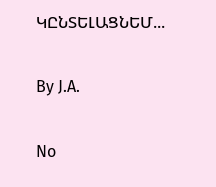ԿԸՆՏԵԼԱՑՆԵՄ...

By J.A.

No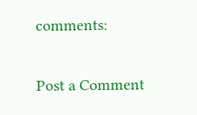comments:

Post a Comment